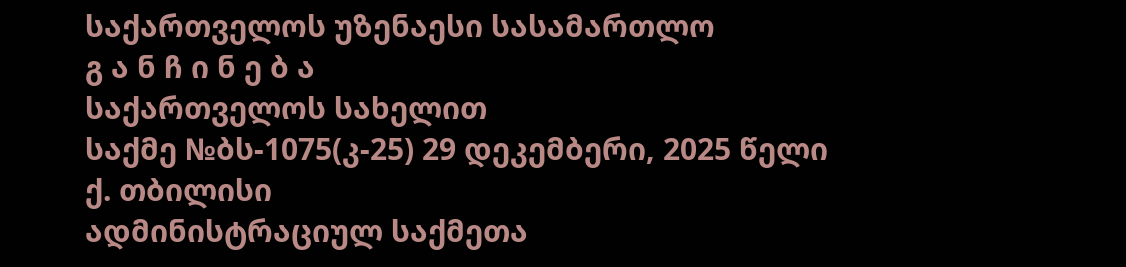საქართველოს უზენაესი სასამართლო
გ ა ნ ჩ ი ნ ე ბ ა
საქართველოს სახელით
საქმე №ბს-1075(კ-25) 29 დეკემბერი, 2025 წელი
ქ. თბილისი
ადმინისტრაციულ საქმეთა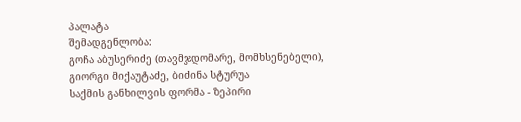პალატა
შემადგენლობა:
გოჩა აბუსერიძე (თავმჯდომარე, მომხსენებელი),
გიორგი მიქაუტაძე, ბიძინა სტურუა
საქმის განხილვის ფორმა - ზეპირი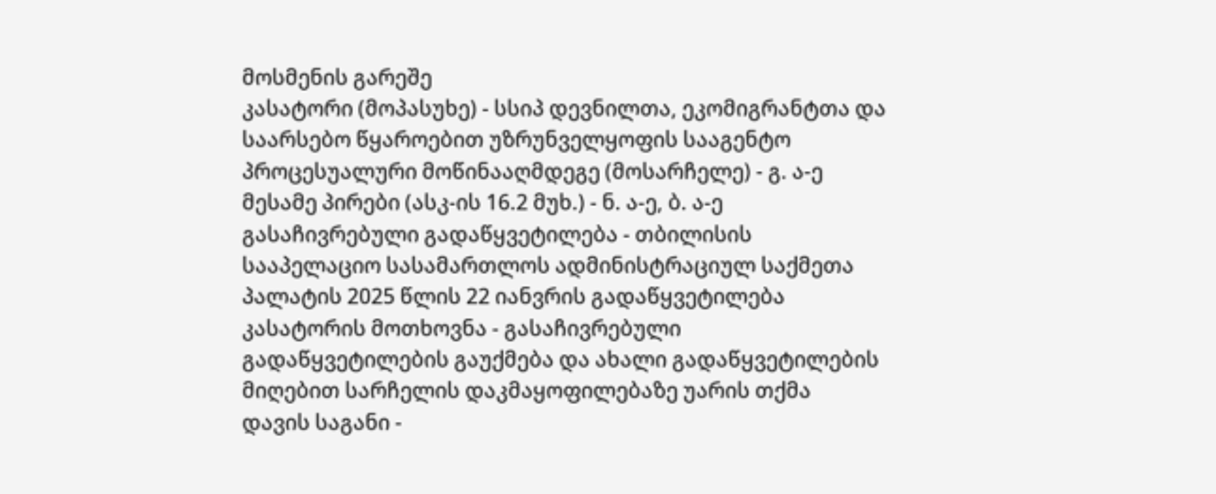მოსმენის გარეშე
კასატორი (მოპასუხე) - სსიპ დევნილთა, ეკომიგრანტთა და საარსებო წყაროებით უზრუნველყოფის სააგენტო
პროცესუალური მოწინააღმდეგე (მოსარჩელე) - გ. ა-ე
მესამე პირები (ასკ-ის 16.2 მუხ.) - ნ. ა-ე, ბ. ა-ე
გასაჩივრებული გადაწყვეტილება - თბილისის სააპელაციო სასამართლოს ადმინისტრაციულ საქმეთა პალატის 2025 წლის 22 იანვრის გადაწყვეტილება
კასატორის მოთხოვნა - გასაჩივრებული გადაწყვეტილების გაუქმება და ახალი გადაწყვეტილების მიღებით სარჩელის დაკმაყოფილებაზე უარის თქმა
დავის საგანი -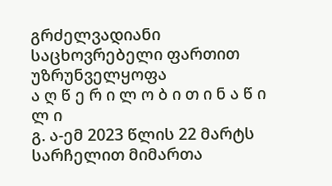გრძელვადიანი საცხოვრებელი ფართით უზრუნველყოფა
ა ღ წ ე რ ი ლ ო ბ ი თ ი ნ ა წ ი ლ ი
გ. ა-ემ 2023 წლის 22 მარტს სარჩელით მიმართა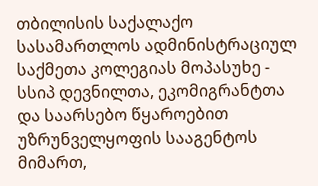თბილისის საქალაქო სასამართლოს ადმინისტრაციულ საქმეთა კოლეგიას მოპასუხე - სსიპ დევნილთა, ეკომიგრანტთა და საარსებო წყაროებით უზრუნველყოფის სააგენტოს მიმართ,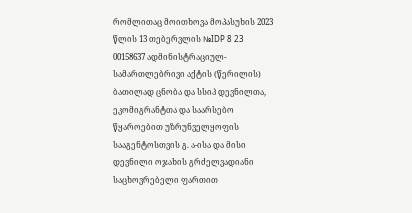რომლითაც მოითხოვა მოპასუხის 2023 წლის 13 თებერვლის №IDP 8 23 00158637 ადმინისტრაციულ-სამართლებრივი აქტის (წერილის) ბათილად ცნობა და სსიპ დევნილთა, ეკომიგრანტთა და საარსებო წყაროებით უზრუნველყოფის სააგენტოსთვის გ. ა-ისა და მისი დევნილი ოჯახის გრძელვადიანი საცხოვრებელი ფართით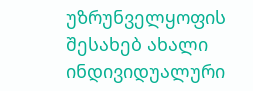უზრუნველყოფის შესახებ ახალი ინდივიდუალური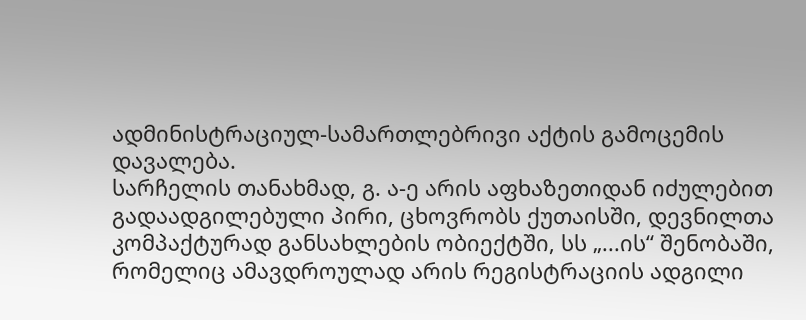ადმინისტრაციულ-სამართლებრივი აქტის გამოცემის დავალება.
სარჩელის თანახმად, გ. ა-ე არის აფხაზეთიდან იძულებით გადაადგილებული პირი, ცხოვრობს ქუთაისში, დევნილთა კომპაქტურად განსახლების ობიექტში, სს „...ის“ შენობაში, რომელიც ამავდროულად არის რეგისტრაციის ადგილი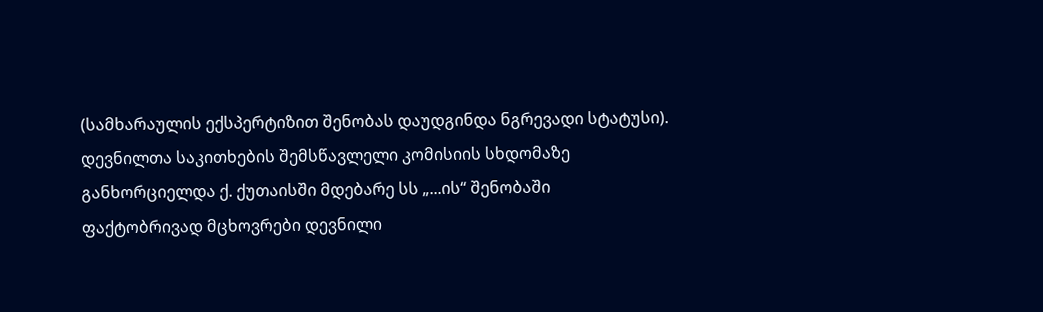(სამხარაულის ექსპერტიზით შენობას დაუდგინდა ნგრევადი სტატუსი).
დევნილთა საკითხების შემსწავლელი კომისიის სხდომაზე განხორციელდა ქ. ქუთაისში მდებარე სს „...ის“ შენობაში ფაქტობრივად მცხოვრები დევნილი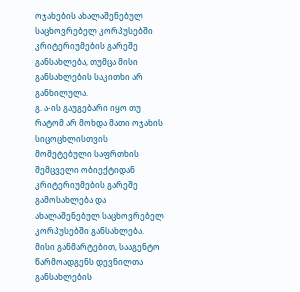ოჯახების ახალაშენებულ საცხოვრებელ კორპუსებში კრიტერიუმების გარეშე განსახლება, თუმცა მისი განსახლების საკითხი არ განხილულა.
გ. ა-ის გაუგებარი იყო თუ რატომ არ მოხდა მათი ოჯახის სიცოცხლისთვის მომეტებული საფრთხის შემცველი ობიექტიდან კრიტერიუმების გარეშე გამოსახლება და ახალაშენებულ საცხოვრებელ კორპუსებში განსახლება. მისი განმარტებით, სააგენტო წარმოადგენს დევნილთა განსახლების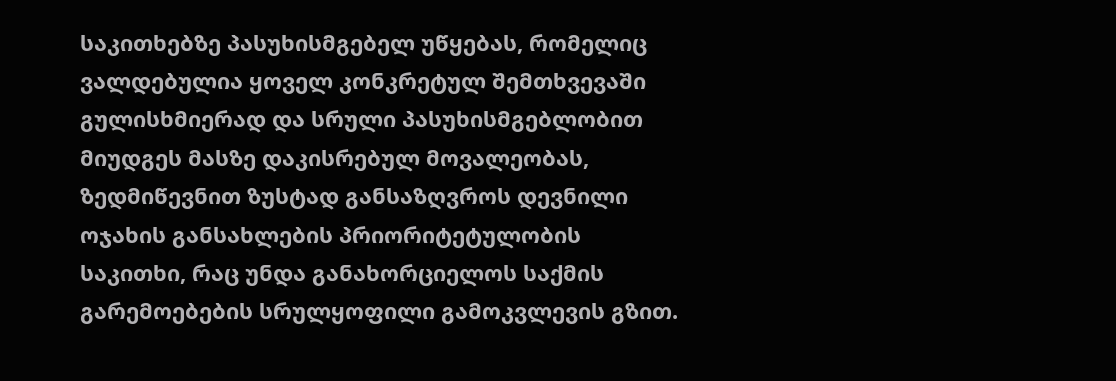საკითხებზე პასუხისმგებელ უწყებას, რომელიც ვალდებულია ყოველ კონკრეტულ შემთხვევაში გულისხმიერად და სრული პასუხისმგებლობით მიუდგეს მასზე დაკისრებულ მოვალეობას, ზედმიწევნით ზუსტად განსაზღვროს დევნილი ოჯახის განსახლების პრიორიტეტულობის საკითხი, რაც უნდა განახორციელოს საქმის გარემოებების სრულყოფილი გამოკვლევის გზით.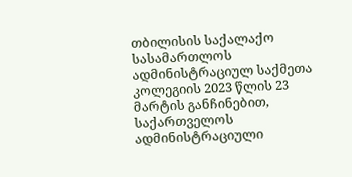თბილისის საქალაქო სასამართლოს ადმინისტრაციულ საქმეთა კოლეგიის 2023 წლის 23 მარტის განჩინებით, საქართველოს ადმინისტრაციული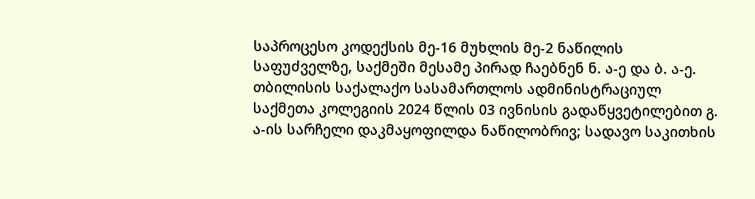საპროცესო კოდექსის მე-16 მუხლის მე-2 ნაწილის საფუძველზე, საქმეში მესამე პირად ჩაებნენ ნ. ა-ე და ბ. ა-ე.
თბილისის საქალაქო სასამართლოს ადმინისტრაციულ საქმეთა კოლეგიის 2024 წლის 03 ივნისის გადაწყვეტილებით გ. ა-ის სარჩელი დაკმაყოფილდა ნაწილობრივ; სადავო საკითხის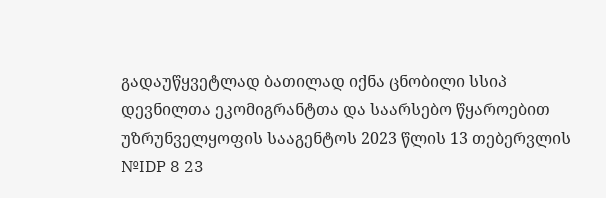გადაუწყვეტლად ბათილად იქნა ცნობილი სსიპ დევნილთა ეკომიგრანტთა და საარსებო წყაროებით უზრუნველყოფის სააგენტოს 2023 წლის 13 თებერვლის №IDP 8 23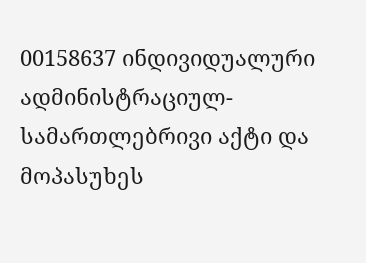00158637 ინდივიდუალური ადმინისტრაციულ-სამართლებრივი აქტი და მოპასუხეს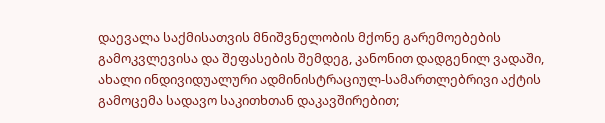დაევალა საქმისათვის მნიშვნელობის მქონე გარემოებების გამოკვლევისა და შეფასების შემდეგ, კანონით დადგენილ ვადაში, ახალი ინდივიდუალური ადმინისტრაციულ-სამართლებრივი აქტის გამოცემა სადავო საკითხთან დაკავშირებით;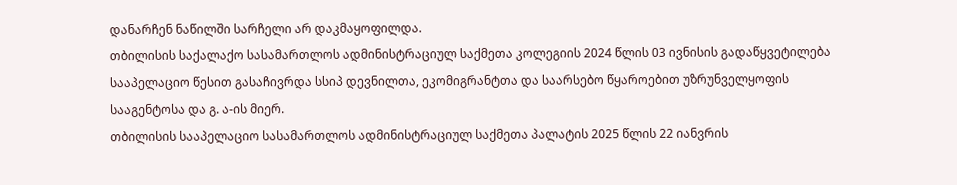დანარჩენ ნაწილში სარჩელი არ დაკმაყოფილდა.
თბილისის საქალაქო სასამართლოს ადმინისტრაციულ საქმეთა კოლეგიის 2024 წლის 03 ივნისის გადაწყვეტილება სააპელაციო წესით გასაჩივრდა სსიპ დევნილთა, ეკომიგრანტთა და საარსებო წყაროებით უზრუნველყოფის სააგენტოსა და გ. ა-ის მიერ.
თბილისის სააპელაციო სასამართლოს ადმინისტრაციულ საქმეთა პალატის 2025 წლის 22 იანვრის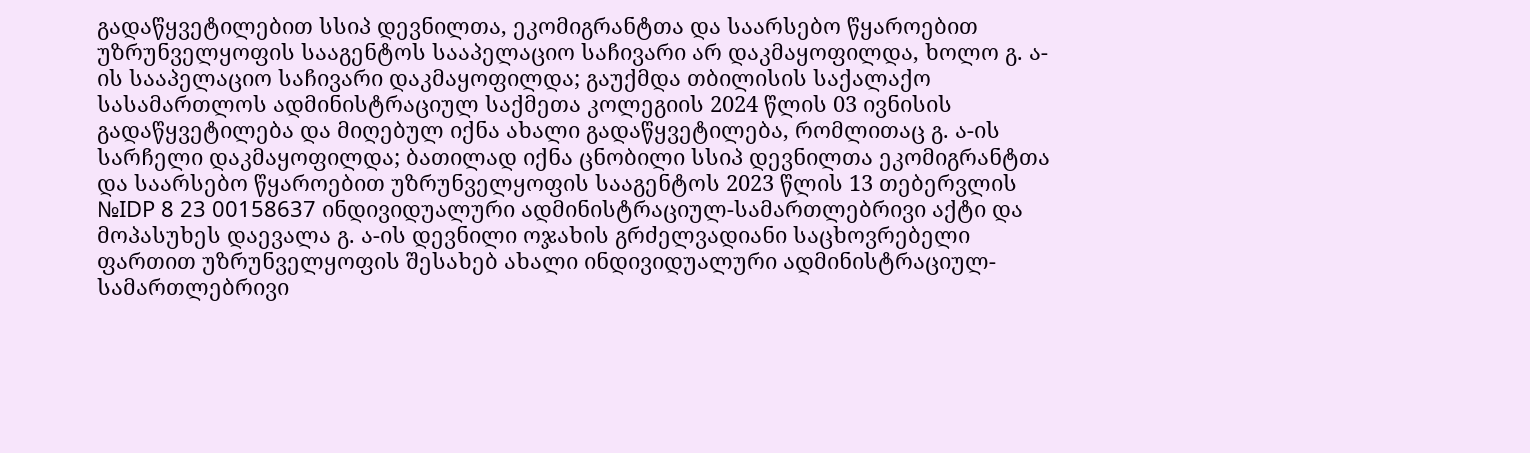გადაწყვეტილებით სსიპ დევნილთა, ეკომიგრანტთა და საარსებო წყაროებით უზრუნველყოფის სააგენტოს სააპელაციო საჩივარი არ დაკმაყოფილდა, ხოლო გ. ა-ის სააპელაციო საჩივარი დაკმაყოფილდა; გაუქმდა თბილისის საქალაქო სასამართლოს ადმინისტრაციულ საქმეთა კოლეგიის 2024 წლის 03 ივნისის გადაწყვეტილება და მიღებულ იქნა ახალი გადაწყვეტილება, რომლითაც გ. ა-ის სარჩელი დაკმაყოფილდა; ბათილად იქნა ცნობილი სსიპ დევნილთა ეკომიგრანტთა და საარსებო წყაროებით უზრუნველყოფის სააგენტოს 2023 წლის 13 თებერვლის №IDP 8 23 00158637 ინდივიდუალური ადმინისტრაციულ-სამართლებრივი აქტი და მოპასუხეს დაევალა გ. ა-ის დევნილი ოჯახის გრძელვადიანი საცხოვრებელი ფართით უზრუნველყოფის შესახებ ახალი ინდივიდუალური ადმინისტრაციულ-სამართლებრივი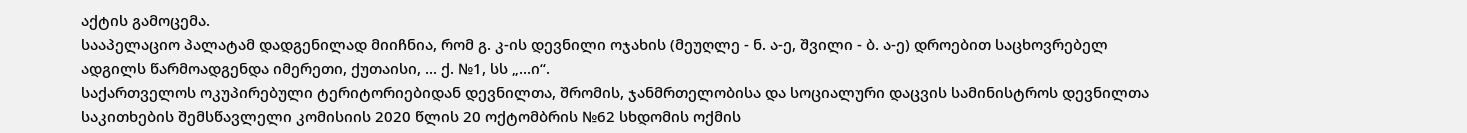აქტის გამოცემა.
სააპელაციო პალატამ დადგენილად მიიჩნია, რომ გ. კ-ის დევნილი ოჯახის (მეუღლე - ნ. ა-ე, შვილი - ბ. ა-ე) დროებით საცხოვრებელ ადგილს წარმოადგენდა იმერეთი, ქუთაისი, ... ქ. №1, სს „...ი“.
საქართველოს ოკუპირებული ტერიტორიებიდან დევნილთა, შრომის, ჯანმრთელობისა და სოციალური დაცვის სამინისტროს დევნილთა საკითხების შემსწავლელი კომისიის 2020 წლის 20 ოქტომბრის №62 სხდომის ოქმის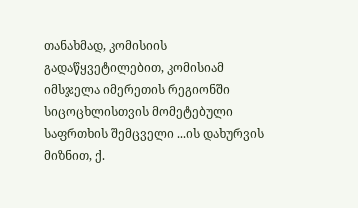თანახმად, კომისიის გადაწყვეტილებით, კომისიამ იმსჯელა იმერეთის რეგიონში სიცოცხლისთვის მომეტებული საფრთხის შემცველი ...ის დახურვის მიზნით, ქ.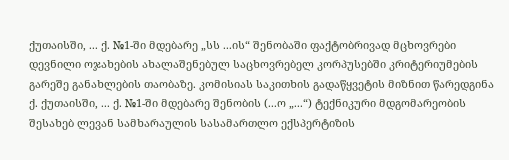ქუთაისში, ... ქ. №1-ში მდებარე „სს ...ის“ შენობაში ფაქტობრივად მცხოვრები დევნილი ოჯახების ახალაშენებულ საცხოვრებელ კორპუსებში კრიტერიუმების გარეშე განახლების თაობაზე. კომისიას საკითხის გადაწყვეტის მიზნით წარედგინა ქ. ქუთაისში, ... ქ. №1-ში მდებარე შენობის (...ო „...“) ტექნიკური მდგომარეობის შესახებ ლევან სამხარაულის სასამართლო ექსპერტიზის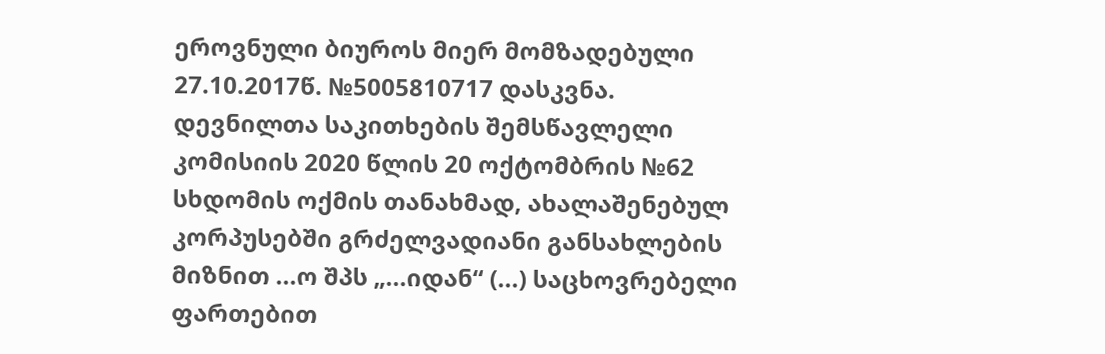ეროვნული ბიუროს მიერ მომზადებული 27.10.2017წ. №5005810717 დასკვნა.
დევნილთა საკითხების შემსწავლელი კომისიის 2020 წლის 20 ოქტომბრის №62 სხდომის ოქმის თანახმად, ახალაშენებულ კორპუსებში გრძელვადიანი განსახლების მიზნით ...ო შპს „...იდან“ (...) საცხოვრებელი ფართებით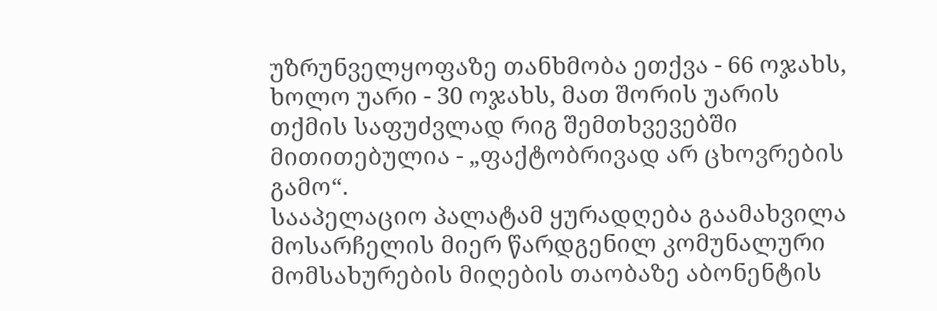უზრუნველყოფაზე თანხმობა ეთქვა - 66 ოჯახს, ხოლო უარი - 30 ოჯახს, მათ შორის უარის თქმის საფუძვლად რიგ შემთხვევებში მითითებულია - „ფაქტობრივად არ ცხოვრების გამო“.
სააპელაციო პალატამ ყურადღება გაამახვილა მოსარჩელის მიერ წარდგენილ კომუნალური მომსახურების მიღების თაობაზე აბონენტის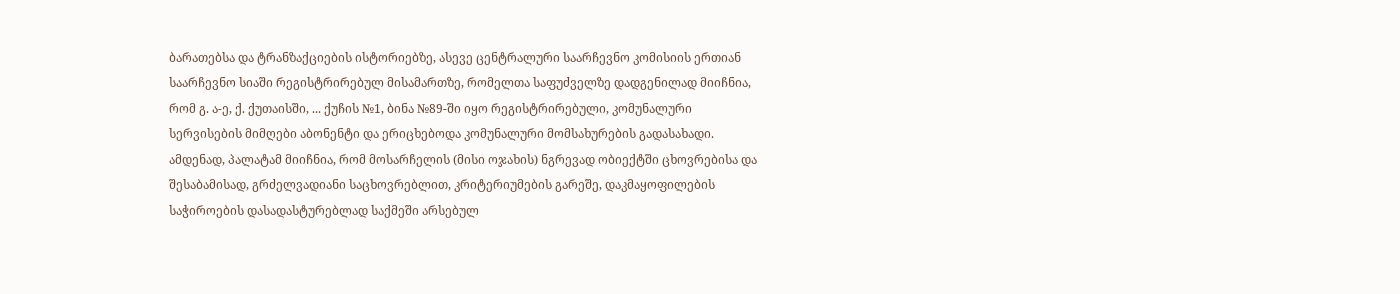ბარათებსა და ტრანზაქციების ისტორიებზე, ასევე ცენტრალური საარჩევნო კომისიის ერთიან საარჩევნო სიაში რეგისტრირებულ მისამართზე, რომელთა საფუძველზე დადგენილად მიიჩნია, რომ გ. ა-ე, ქ. ქუთაისში, ... ქუჩის №1, ბინა №89-ში იყო რეგისტრირებული, კომუნალური სერვისების მიმღები აბონენტი და ერიცხებოდა კომუნალური მომსახურების გადასახადი. ამდენად, პალატამ მიიჩნია, რომ მოსარჩელის (მისი ოჯახის) ნგრევად ობიექტში ცხოვრებისა და შესაბამისად, გრძელვადიანი საცხოვრებლით, კრიტერიუმების გარეშე, დაკმაყოფილების საჭიროების დასადასტურებლად საქმეში არსებულ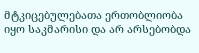მტკიცებულებათა ერთობლიობა იყო საკმარისი და არ არსებობდა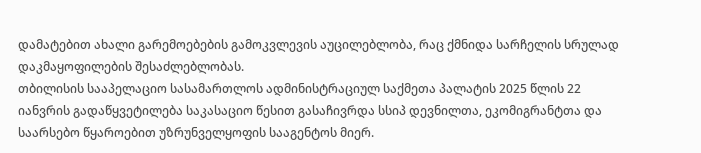დამატებით ახალი გარემოებების გამოკვლევის აუცილებლობა, რაც ქმნიდა სარჩელის სრულად დაკმაყოფილების შესაძლებლობას.
თბილისის სააპელაციო სასამართლოს ადმინისტრაციულ საქმეთა პალატის 2025 წლის 22 იანვრის გადაწყვეტილება საკასაციო წესით გასაჩივრდა სსიპ დევნილთა, ეკომიგრანტთა და საარსებო წყაროებით უზრუნველყოფის სააგენტოს მიერ.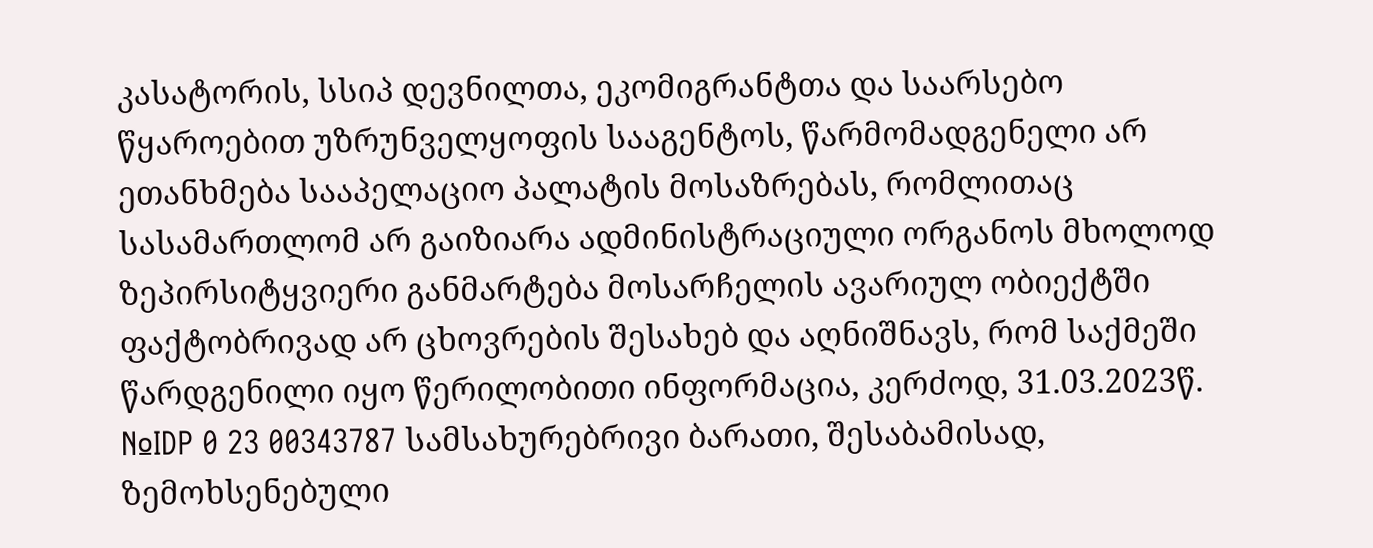კასატორის, სსიპ დევნილთა, ეკომიგრანტთა და საარსებო წყაროებით უზრუნველყოფის სააგენტოს, წარმომადგენელი არ ეთანხმება სააპელაციო პალატის მოსაზრებას, რომლითაც სასამართლომ არ გაიზიარა ადმინისტრაციული ორგანოს მხოლოდ ზეპირსიტყვიერი განმარტება მოსარჩელის ავარიულ ობიექტში ფაქტობრივად არ ცხოვრების შესახებ და აღნიშნავს, რომ საქმეში წარდგენილი იყო წერილობითი ინფორმაცია, კერძოდ, 31.03.2023წ. №IDP 0 23 00343787 სამსახურებრივი ბარათი, შესაბამისად, ზემოხსენებული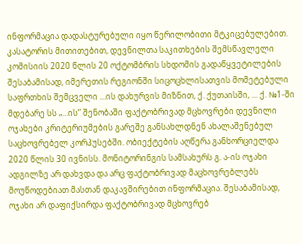ინფორმაცია დადასტურებული იყო წერილობითი მტკიცებულებით.
კასატორის მითითებით, დევნილთა საკითხების შემსწავლელი კომისიის 2020 წლის 20 ოქტომბრის სხდომის გადაწყვეტილების შესაბამისად, იმერეთის რეგიონში სიცოცხლისათვის მომეტებული საფრთხის შემცველი ...ის დახურვის მიზნით, ქ. ქუთაისში, ... ქ. №1-ში მდებარე სს „...ის“ შენობაში ფაქტობრივად მცხოვრები დევნილი ოჯახები კრიტერიუმების გარეშე განსახლდნენ ახალაშენებულ საცხოვრებელ კორპუსებში. ობიექტების აღწერა განხორციელდა 2020 წლის 30 ივნისს. მონიტორინგის სამსახურს გ. ა-ის ოჯახი ადგილზე არ დახვდა და არც ფაქტობრივად მაცხოვრებლებს მოუწოდებიათ მასთან დაკავშირებით ინფორმაცია. შესაბამისად, ოჯახი არ დაფიქსირდა ფაქტობრივად მცხოვრებ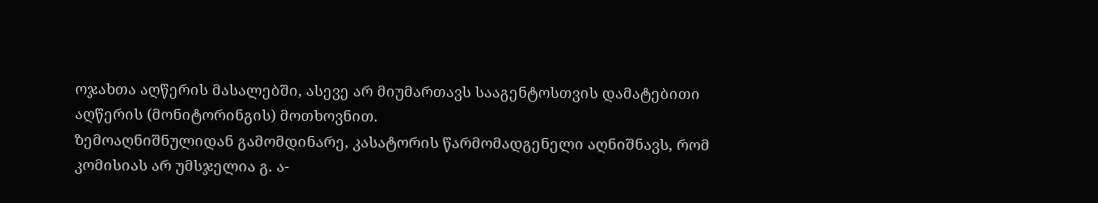ოჯახთა აღწერის მასალებში, ასევე არ მიუმართავს სააგენტოსთვის დამატებითი აღწერის (მონიტორინგის) მოთხოვნით.
ზემოაღნიშნულიდან გამომდინარე, კასატორის წარმომადგენელი აღნიშნავს, რომ კომისიას არ უმსჯელია გ. ა-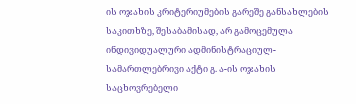ის ოჯახის კრიტერიუმების გარეშე განსახლების საკითხზე, შესაბამისად, არ გამოცემულა ინდივიდუალური ადმინისტრაციულ-სამართლებრივი აქტი გ. ა-ის ოჯახის საცხოვრებელი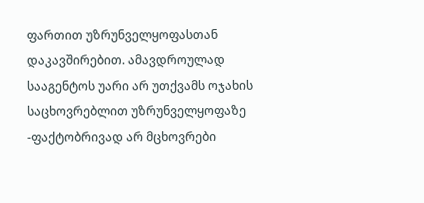ფართით უზრუნველყოფასთან დაკავშირებით. ამავდროულად სააგენტოს უარი არ უთქვამს ოჯახის საცხოვრებლით უზრუნველყოფაზე -ფაქტობრივად არ მცხოვრები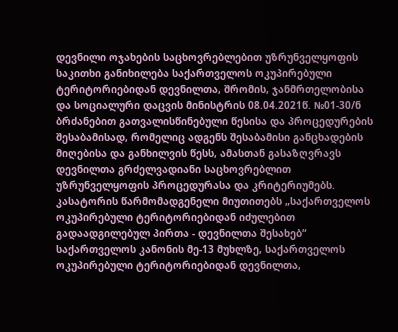დევნილი ოჯახების საცხოვრებლებით უზრუნველყოფის საკითხი განიხილება საქართველოს ოკუპირებული ტერიტორიებიდან დევნილთა, შრომის, ჯანმრთელობისა და სოციალური დაცვის მინისტრის 08.04.2021წ. №01-30/ნ ბრძანებით გათვალისწინებული წესისა და პროცედურების შესაბამისად, რომელიც ადგენს შესაბამისი განცხადების მიღებისა და განხილვის წესს, ამასთან გასაზღვრავს დევნილთა გრძელვადიანი საცხოვრებლით უზრუნველყოფის პროცედურასა და კრიტერიუმებს.
კასატორის წარმომადგენელი მიუთითებს „საქართველოს ოკუპირებული ტერიტორიებიდან იძულებით გადაადგილებულ პირთა - დევნილთა შესახებ“ საქართველოს კანონის მე-13 მუხლზე, საქართველოს ოკუპირებული ტერიტორიებიდან დევნილთა,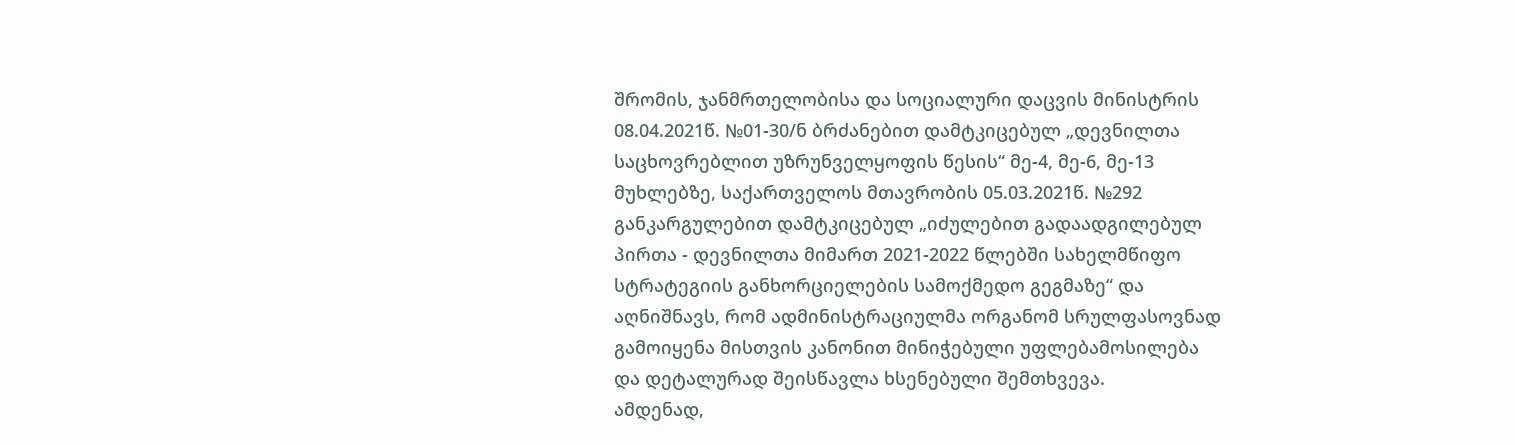შრომის, ჯანმრთელობისა და სოციალური დაცვის მინისტრის 08.04.2021წ. №01-30/ნ ბრძანებით დამტკიცებულ „დევნილთა საცხოვრებლით უზრუნველყოფის წესის“ მე-4, მე-6, მე-13 მუხლებზე, საქართველოს მთავრობის 05.03.2021წ. №292 განკარგულებით დამტკიცებულ „იძულებით გადაადგილებულ პირთა - დევნილთა მიმართ 2021-2022 წლებში სახელმწიფო სტრატეგიის განხორციელების სამოქმედო გეგმაზე“ და აღნიშნავს, რომ ადმინისტრაციულმა ორგანომ სრულფასოვნად გამოიყენა მისთვის კანონით მინიჭებული უფლებამოსილება და დეტალურად შეისწავლა ხსენებული შემთხვევა.
ამდენად,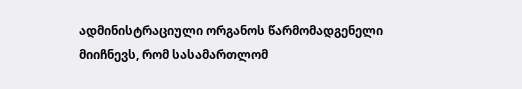ადმინისტრაციული ორგანოს წარმომადგენელი მიიჩნევს, რომ სასამართლომ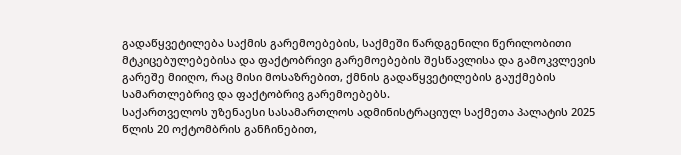გადაწყვეტილება საქმის გარემოებების, საქმეში წარდგენილი წერილობითი მტკიცებულებებისა და ფაქტობრივი გარემოებების შესწავლისა და გამოკვლევის გარეშე მიიღო, რაც მისი მოსაზრებით, ქმნის გადაწყვეტილების გაუქმების სამართლებრივ და ფაქტობრივ გარემოებებს.
საქართველოს უზენაესი სასამართლოს ადმინისტრაციულ საქმეთა პალატის 2025 წლის 20 ოქტომბრის განჩინებით,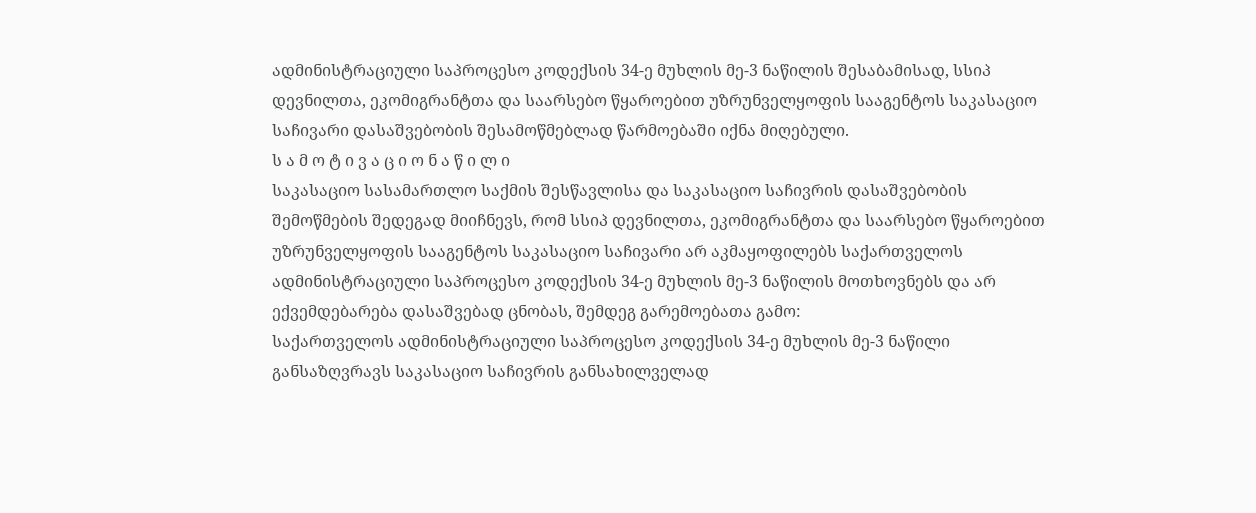ადმინისტრაციული საპროცესო კოდექსის 34-ე მუხლის მე-3 ნაწილის შესაბამისად, სსიპ დევნილთა, ეკომიგრანტთა და საარსებო წყაროებით უზრუნველყოფის სააგენტოს საკასაციო საჩივარი დასაშვებობის შესამოწმებლად წარმოებაში იქნა მიღებული.
ს ა მ ო ტ ი ვ ა ც ი ო ნ ა წ ი ლ ი
საკასაციო სასამართლო საქმის შესწავლისა და საკასაციო საჩივრის დასაშვებობის შემოწმების შედეგად მიიჩნევს, რომ სსიპ დევნილთა, ეკომიგრანტთა და საარსებო წყაროებით უზრუნველყოფის სააგენტოს საკასაციო საჩივარი არ აკმაყოფილებს საქართველოს ადმინისტრაციული საპროცესო კოდექსის 34-ე მუხლის მე-3 ნაწილის მოთხოვნებს და არ ექვემდებარება დასაშვებად ცნობას, შემდეგ გარემოებათა გამო:
საქართველოს ადმინისტრაციული საპროცესო კოდექსის 34-ე მუხლის მე-3 ნაწილი განსაზღვრავს საკასაციო საჩივრის განსახილველად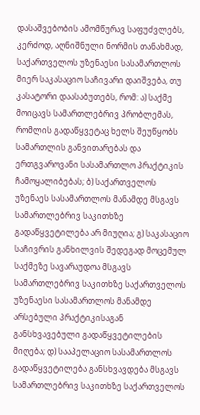დასაშვებობის ამომწურავ საფუძვლებს, კერძოდ, აღნიშნული ნორმის თანახმად, საქართველოს უზენაესი სასამართლოს მიერ საკასაციო საჩივარი დაიშვება, თუ კასატორი დაასაბუთებს, რომ: ა) საქმე მოიცავს სამართლებრივ პრობლემას, რომლის გადაწყვეტაც ხელს შეუწყობს სამართლის განვითარებას და ერთგვაროვანი სასამართლო პრაქტიკის ჩამოყალიბებას; ბ) საქართველოს უზენაეს სასამართლოს მანამდე მსგავს სამართლებრივ საკითხზე გადაწყვეტილება არ მიუღია; გ) საკასაციო საჩივრის განხილვის შედეგად მოცემულ საქმეზე სავარაუდოა მსგავს სამართლებრივ საკითხზე საქართველოს უზენაესი სასამართლოს მანამდე არსებული პრაქტიკისაგან განსხვავებული გადაწყვეტილების მიღება; დ) სააპელაციო სასამართლოს გადაწყვეტილება განსხვავდება მსგავს სამართლებრივ საკითხზე საქართველოს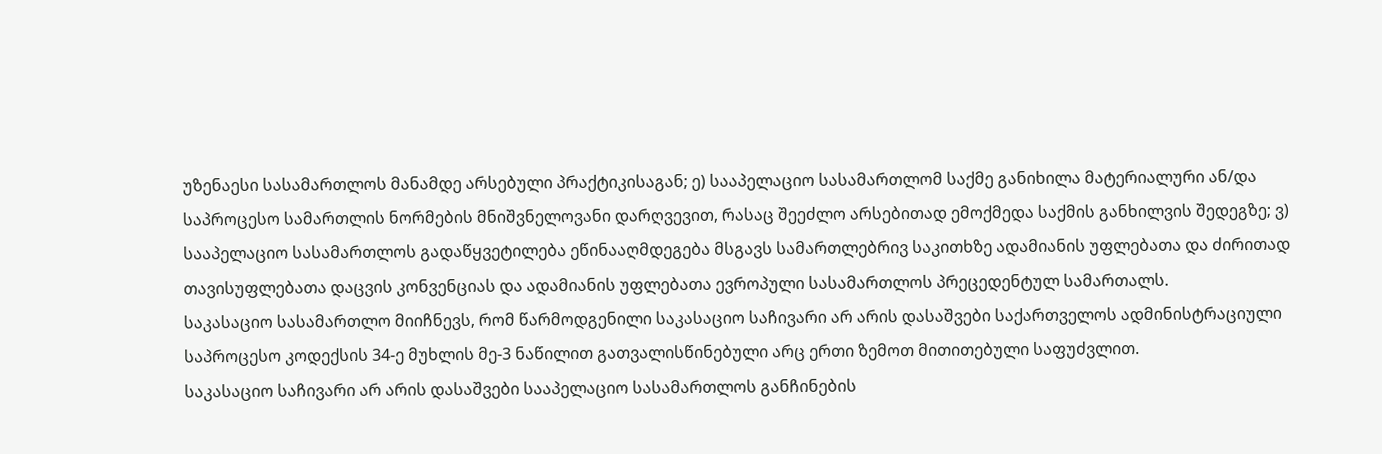უზენაესი სასამართლოს მანამდე არსებული პრაქტიკისაგან; ე) სააპელაციო სასამართლომ საქმე განიხილა მატერიალური ან/და საპროცესო სამართლის ნორმების მნიშვნელოვანი დარღვევით, რასაც შეეძლო არსებითად ემოქმედა საქმის განხილვის შედეგზე; ვ) სააპელაციო სასამართლოს გადაწყვეტილება ეწინააღმდეგება მსგავს სამართლებრივ საკითხზე ადამიანის უფლებათა და ძირითად თავისუფლებათა დაცვის კონვენციას და ადამიანის უფლებათა ევროპული სასამართლოს პრეცედენტულ სამართალს.
საკასაციო სასამართლო მიიჩნევს, რომ წარმოდგენილი საკასაციო საჩივარი არ არის დასაშვები საქართველოს ადმინისტრაციული საპროცესო კოდექსის 34-ე მუხლის მე-3 ნაწილით გათვალისწინებული არც ერთი ზემოთ მითითებული საფუძვლით.
საკასაციო საჩივარი არ არის დასაშვები სააპელაციო სასამართლოს განჩინების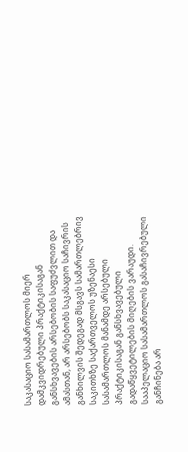საკასაციო სასამართლოს მიერ დამკვიდრებული პრაქტიკისაგან განსხვავების არსებობის საფუძვლით და ამასთან, არ არსებობს საკასაციო საჩივრის განხილვის შედეგად მსგავს სამართლებრივ საკითხზე საქართველოს უზენაესი სასამართლოს მანამდე არსებული პრაქტიკისაგან განსხვავებული გადაწყვეტილების მიღების ვარაუდი. სააპელაციო სასამართლოს გასაჩივრებული განჩინება არ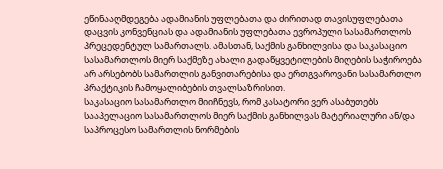ეწინააღმდეგება ადამიანის უფლებათა და ძირითად თავისუფლებათა დაცვის კონვენციას და ადამიანის უფლებათა ევროპული სასამართლოს პრეცედენტულ სამართალს. ამასთან, საქმის განხილვისა და საკასაციო სასამართლოს მიერ საქმეზე ახალი გადაწყვეტილების მიღების საჭიროება არ არსებობს სამართლის განვითარებისა და ერთგვაროვანი სასამართლო პრაქტიკის ჩამოყალიბების თვალსაზრისით.
საკასაციო სასამართლო მიიჩნევს, რომ კასატორი ვერ ასაბუთებს სააპელაციო სასამართლოს მიერ საქმის განხილვას მატერიალური ან/და საპროცესო სამართლის ნორმების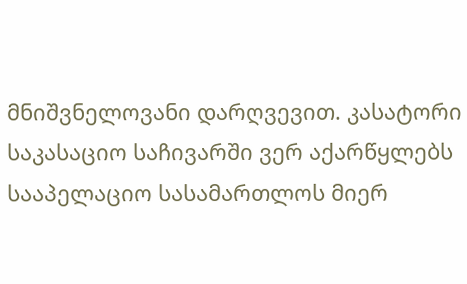მნიშვნელოვანი დარღვევით. კასატორი საკასაციო საჩივარში ვერ აქარწყლებს სააპელაციო სასამართლოს მიერ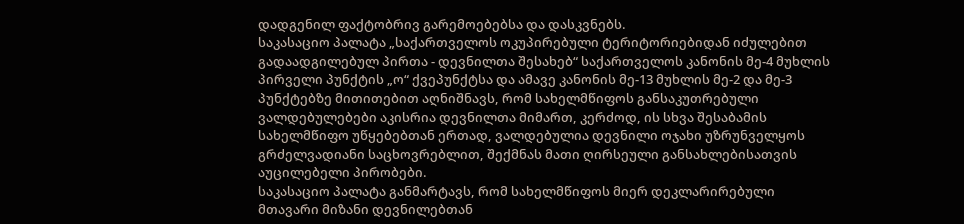დადგენილ ფაქტობრივ გარემოებებსა და დასკვნებს.
საკასაციო პალატა „საქართველოს ოკუპირებული ტერიტორიებიდან იძულებით გადაადგილებულ პირთა - დევნილთა შესახებ“ საქართველოს კანონის მე-4 მუხლის პირველი პუნქტის „ო“ ქვეპუნქტსა და ამავე კანონის მე-13 მუხლის მე-2 და მე-3 პუნქტებზე მითითებით აღნიშნავს, რომ სახელმწიფოს განსაკუთრებული ვალდებულებები აკისრია დევნილთა მიმართ, კერძოდ, ის სხვა შესაბამის სახელმწიფო უწყებებთან ერთად, ვალდებულია დევნილი ოჯახი უზრუნველყოს გრძელვადიანი საცხოვრებლით, შექმნას მათი ღირსეული განსახლებისათვის აუცილებელი პირობები.
საკასაციო პალატა განმარტავს, რომ სახელმწიფოს მიერ დეკლარირებული მთავარი მიზანი დევნილებთან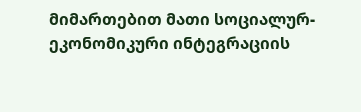მიმართებით მათი სოციალურ-ეკონომიკური ინტეგრაციის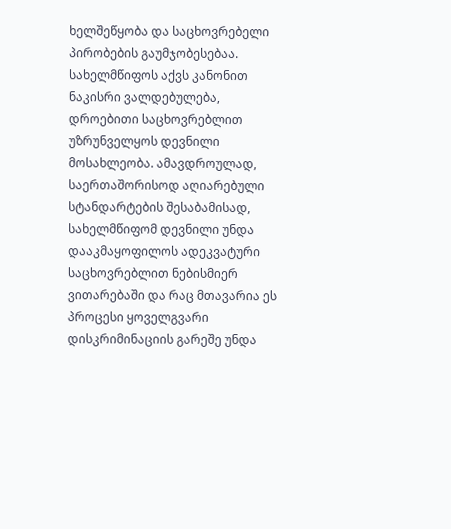ხელშეწყობა და საცხოვრებელი პირობების გაუმჯობესებაა. სახელმწიფოს აქვს კანონით ნაკისრი ვალდებულება, დროებითი საცხოვრებლით უზრუნველყოს დევნილი მოსახლეობა. ამავდროულად, საერთაშორისოდ აღიარებული სტანდარტების შესაბამისად, სახელმწიფომ დევნილი უნდა დააკმაყოფილოს ადეკვატური საცხოვრებლით ნებისმიერ ვითარებაში და რაც მთავარია ეს პროცესი ყოველგვარი დისკრიმინაციის გარეშე უნდა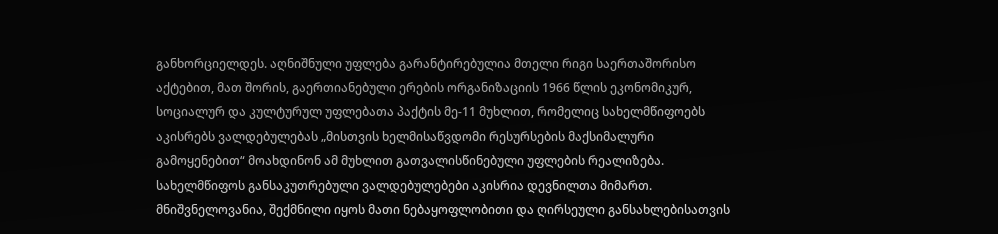განხორციელდეს. აღნიშნული უფლება გარანტირებულია მთელი რიგი საერთაშორისო აქტებით, მათ შორის, გაერთიანებული ერების ორგანიზაციის 1966 წლის ეკონომიკურ, სოციალურ და კულტურულ უფლებათა პაქტის მე-11 მუხლით, რომელიც სახელმწიფოებს აკისრებს ვალდებულებას „მისთვის ხელმისაწვდომი რესურსების მაქსიმალური გამოყენებით“ მოახდინონ ამ მუხლით გათვალისწინებული უფლების რეალიზება. სახელმწიფოს განსაკუთრებული ვალდებულებები აკისრია დევნილთა მიმართ. მნიშვნელოვანია, შექმნილი იყოს მათი ნებაყოფლობითი და ღირსეული განსახლებისათვის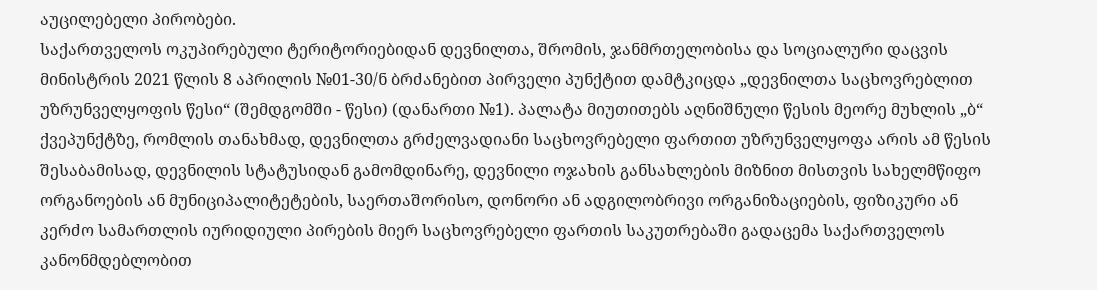აუცილებელი პირობები.
საქართველოს ოკუპირებული ტერიტორიებიდან დევნილთა, შრომის, ჯანმრთელობისა და სოციალური დაცვის მინისტრის 2021 წლის 8 აპრილის №01-30/ნ ბრძანებით პირველი პუნქტით დამტკიცდა „დევნილთა საცხოვრებლით უზრუნველყოფის წესი“ (შემდგომში - წესი) (დანართი №1). პალატა მიუთითებს აღნიშნული წესის მეორე მუხლის „ბ“ ქვეპუნქტზე, რომლის თანახმად, დევნილთა გრძელვადიანი საცხოვრებელი ფართით უზრუნველყოფა არის ამ წესის შესაბამისად, დევნილის სტატუსიდან გამომდინარე, დევნილი ოჯახის განსახლების მიზნით მისთვის სახელმწიფო ორგანოების ან მუნიციპალიტეტების, საერთაშორისო, დონორი ან ადგილობრივი ორგანიზაციების, ფიზიკური ან კერძო სამართლის იურიდიული პირების მიერ საცხოვრებელი ფართის საკუთრებაში გადაცემა საქართველოს კანონმდებლობით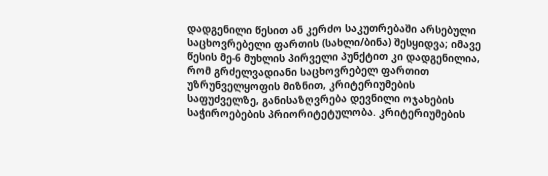დადგენილი წესით ან კერძო საკუთრებაში არსებული საცხოვრებელი ფართის (სახლი/ბინა) შესყიდვა; იმავე წესის მე-6 მუხლის პირველი პუნქტით კი დადგენილია, რომ გრძელვადიანი საცხოვრებელ ფართით უზრუნველყოფის მიზნით, კრიტერიუმების საფუძველზე, განისაზღვრება დევნილი ოჯახების საჭიროებების პრიორიტეტულობა. კრიტერიუმების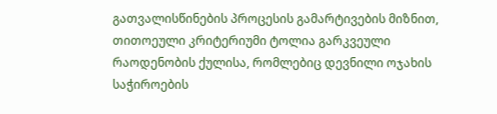გათვალისწინების პროცესის გამარტივების მიზნით, თითოეული კრიტერიუმი ტოლია გარკვეული რაოდენობის ქულისა, რომლებიც დევნილი ოჯახის საჭიროების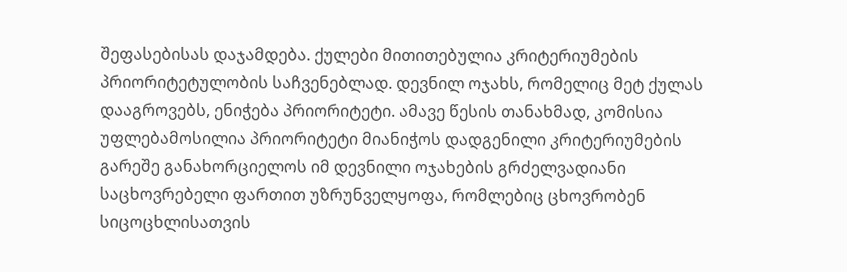შეფასებისას დაჯამდება. ქულები მითითებულია კრიტერიუმების პრიორიტეტულობის საჩვენებლად. დევნილ ოჯახს, რომელიც მეტ ქულას დააგროვებს, ენიჭება პრიორიტეტი. ამავე წესის თანახმად, კომისია უფლებამოსილია პრიორიტეტი მიანიჭოს დადგენილი კრიტერიუმების გარეშე განახორციელოს იმ დევნილი ოჯახების გრძელვადიანი საცხოვრებელი ფართით უზრუნველყოფა, რომლებიც ცხოვრობენ სიცოცხლისათვის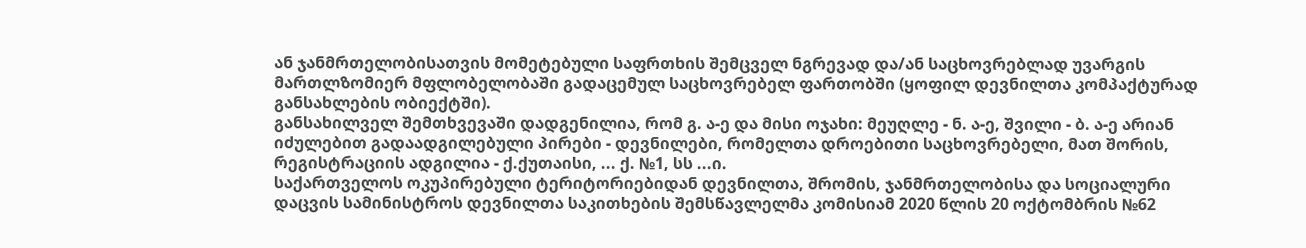ან ჯანმრთელობისათვის მომეტებული საფრთხის შემცველ ნგრევად და/ან საცხოვრებლად უვარგის მართლზომიერ მფლობელობაში გადაცემულ საცხოვრებელ ფართობში (ყოფილ დევნილთა კომპაქტურად განსახლების ობიექტში).
განსახილველ შემთხვევაში დადგენილია, რომ გ. ა-ე და მისი ოჯახი: მეუღლე - ნ. ა-ე, შვილი - ბ. ა-ე არიან იძულებით გადაადგილებული პირები - დევნილები, რომელთა დროებითი საცხოვრებელი, მათ შორის, რეგისტრაციის ადგილია - ქ.ქუთაისი, ... ქ. №1, სს ...ი.
საქართველოს ოკუპირებული ტერიტორიებიდან დევნილთა, შრომის, ჯანმრთელობისა და სოციალური დაცვის სამინისტროს დევნილთა საკითხების შემსწავლელმა კომისიამ 2020 წლის 20 ოქტომბრის №62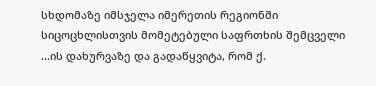სხდომაზე იმსჯელა იმერეთის რეგიონში სიცოცხლისთვის მომეტებული საფრთხის შემცველი ...ის დახურვაზე და გადაწყვიტა, რომ ქ.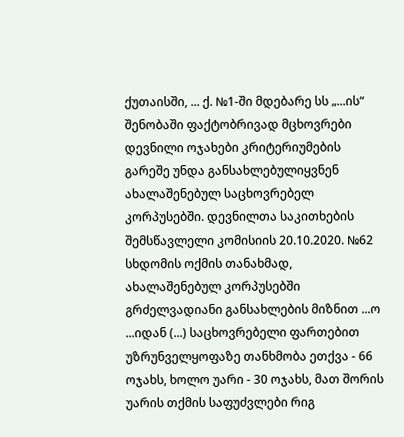ქუთაისში, ... ქ. №1-ში მდებარე სს „...ის“ შენობაში ფაქტობრივად მცხოვრები დევნილი ოჯახები კრიტერიუმების გარეშე უნდა განსახლებულიყვნენ ახალაშენებულ საცხოვრებელ კორპუსებში. დევნილთა საკითხების შემსწავლელი კომისიის 20.10.2020. №62 სხდომის ოქმის თანახმად, ახალაშენებულ კორპუსებში გრძელვადიანი განსახლების მიზნით ...ო ...იდან (...) საცხოვრებელი ფართებით უზრუნველყოფაზე თანხმობა ეთქვა - 66 ოჯახს, ხოლო უარი - 30 ოჯახს, მათ შორის უარის თქმის საფუძვლები რიგ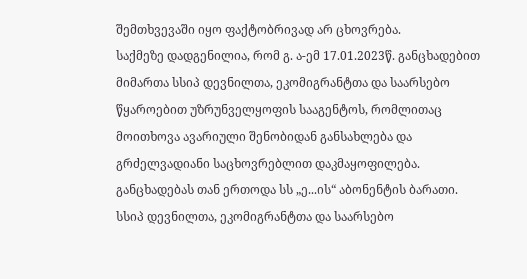შემთხვევაში იყო ფაქტობრივად არ ცხოვრება.
საქმეზე დადგენილია, რომ გ. ა-ემ 17.01.2023წ. განცხადებით მიმართა სსიპ დევნილთა, ეკომიგრანტთა და საარსებო წყაროებით უზრუნველყოფის სააგენტოს, რომლითაც მოითხოვა ავარიული შენობიდან განსახლება და გრძელვადიანი საცხოვრებლით დაკმაყოფილება. განცხადებას თან ერთოდა სს „ე...ის“ აბონენტის ბარათი.
სსიპ დევნილთა, ეკომიგრანტთა და საარსებო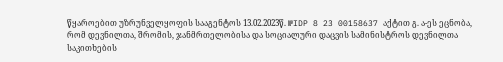წყაროებით უზრუნველყოფის სააგენტოს 13.02.2023წ. №IDP 8 23 00158637 აქტით გ. ა-ეს ეცნობა, რომ დევნილთა, შრომის, ჯანმრთელობისა და სოციალური დაცვის სამინისტროს დევნილთა საკითხების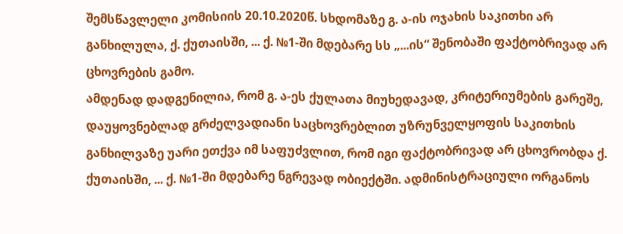შემსწავლელი კომისიის 20.10.2020წ. სხდომაზე გ. ა-ის ოჯახის საკითხი არ განხილულა, ქ. ქუთაისში, ... ქ. №1-ში მდებარე სს „...ის“ შენობაში ფაქტობრივად არ ცხოვრების გამო.
ამდენად დადგენილია, რომ გ. ა-ეს ქულათა მიუხედავად, კრიტერიუმების გარეშე, დაუყოვნებლად გრძელვადიანი საცხოვრებლით უზრუნველყოფის საკითხის განხილვაზე უარი ეთქვა იმ საფუძვლით, რომ იგი ფაქტობრივად არ ცხოვრობდა ქ. ქუთაისში, ... ქ. №1-ში მდებარე ნგრევად ობიექტში. ადმინისტრაციული ორგანოს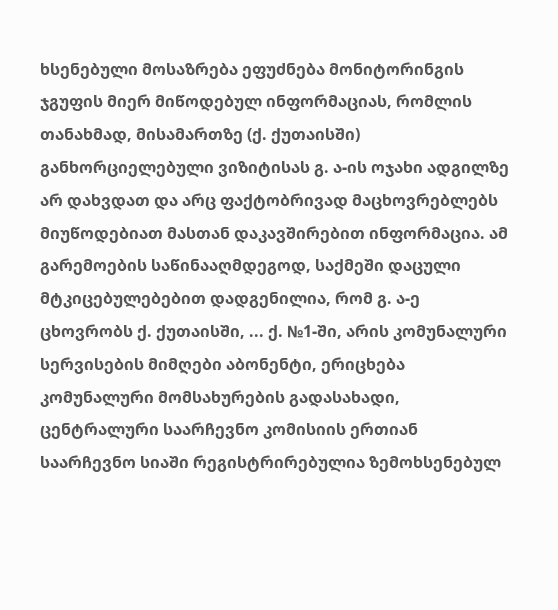ხსენებული მოსაზრება ეფუძნება მონიტორინგის ჯგუფის მიერ მიწოდებულ ინფორმაციას, რომლის თანახმად, მისამართზე (ქ. ქუთაისში) განხორციელებული ვიზიტისას გ. ა-ის ოჯახი ადგილზე არ დახვდათ და არც ფაქტობრივად მაცხოვრებლებს მიუწოდებიათ მასთან დაკავშირებით ინფორმაცია. ამ გარემოების საწინააღმდეგოდ, საქმეში დაცული მტკიცებულებებით დადგენილია, რომ გ. ა-ე ცხოვრობს ქ. ქუთაისში, ... ქ. №1-ში, არის კომუნალური სერვისების მიმღები აბონენტი, ერიცხება კომუნალური მომსახურების გადასახადი, ცენტრალური საარჩევნო კომისიის ერთიან საარჩევნო სიაში რეგისტრირებულია ზემოხსენებულ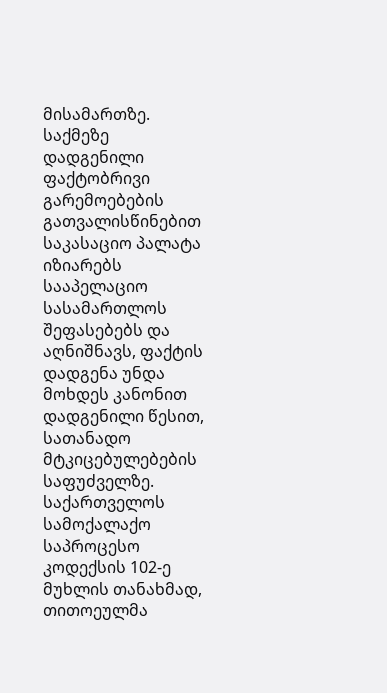მისამართზე.
საქმეზე დადგენილი ფაქტობრივი გარემოებების გათვალისწინებით საკასაციო პალატა იზიარებს სააპელაციო სასამართლოს შეფასებებს და აღნიშნავს, ფაქტის დადგენა უნდა მოხდეს კანონით დადგენილი წესით, სათანადო მტკიცებულებების საფუძველზე. საქართველოს სამოქალაქო საპროცესო კოდექსის 102-ე მუხლის თანახმად, თითოეულმა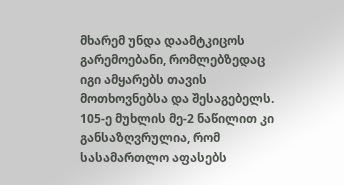მხარემ უნდა დაამტკიცოს გარემოებანი, რომლებზედაც იგი ამყარებს თავის მოთხოვნებსა და შესაგებელს. 105-ე მუხლის მე-2 ნაწილით კი განსაზღვრულია, რომ სასამართლო აფასებს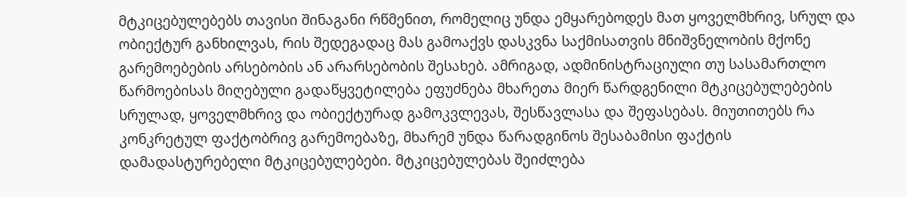მტკიცებულებებს თავისი შინაგანი რწმენით, რომელიც უნდა ემყარებოდეს მათ ყოველმხრივ, სრულ და ობიექტურ განხილვას, რის შედეგადაც მას გამოაქვს დასკვნა საქმისათვის მნიშვნელობის მქონე გარემოებების არსებობის ან არარსებობის შესახებ. ამრიგად, ადმინისტრაციული თუ სასამართლო წარმოებისას მიღებული გადაწყვეტილება ეფუძნება მხარეთა მიერ წარდგენილი მტკიცებულებების სრულად, ყოველმხრივ და ობიექტურად გამოკვლევას, შესწავლასა და შეფასებას. მიუთითებს რა კონკრეტულ ფაქტობრივ გარემოებაზე, მხარემ უნდა წარადგინოს შესაბამისი ფაქტის დამადასტურებელი მტკიცებულებები. მტკიცებულებას შეიძლება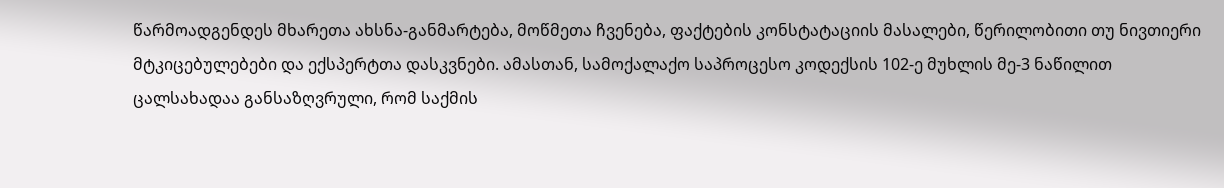წარმოადგენდეს მხარეთა ახსნა-განმარტება, მოწმეთა ჩვენება, ფაქტების კონსტატაციის მასალები, წერილობითი თუ ნივთიერი მტკიცებულებები და ექსპერტთა დასკვნები. ამასთან, სამოქალაქო საპროცესო კოდექსის 102-ე მუხლის მე-3 ნაწილით ცალსახადაა განსაზღვრული, რომ საქმის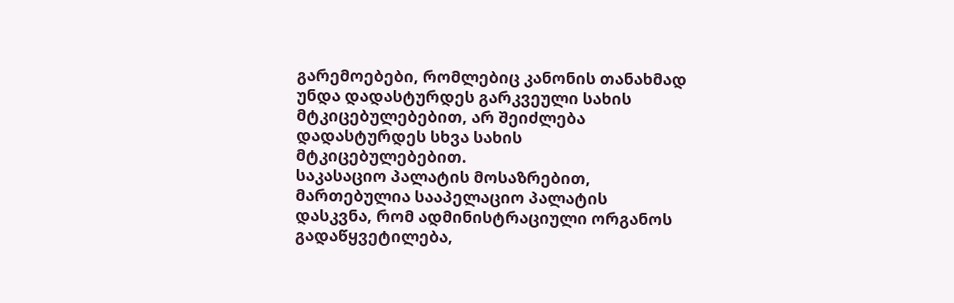გარემოებები, რომლებიც კანონის თანახმად უნდა დადასტურდეს გარკვეული სახის მტკიცებულებებით, არ შეიძლება დადასტურდეს სხვა სახის მტკიცებულებებით.
საკასაციო პალატის მოსაზრებით, მართებულია სააპელაციო პალატის დასკვნა, რომ ადმინისტრაციული ორგანოს გადაწყვეტილება,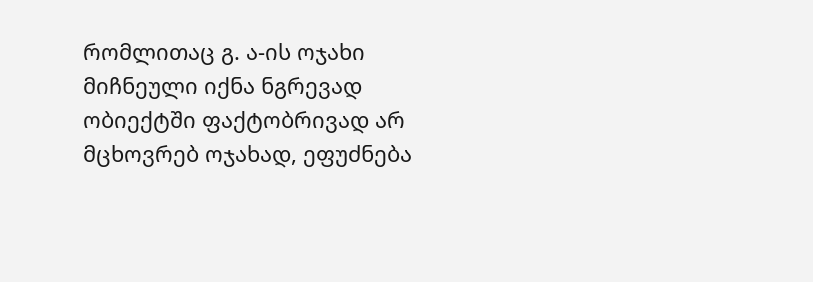რომლითაც გ. ა-ის ოჯახი მიჩნეული იქნა ნგრევად ობიექტში ფაქტობრივად არ მცხოვრებ ოჯახად, ეფუძნება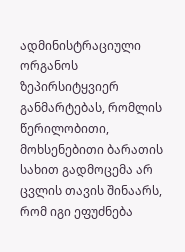ადმინისტრაციული ორგანოს ზეპირსიტყვიერ განმარტებას, რომლის წერილობითი, მოხსენებითი ბარათის სახით გადმოცემა არ ცვლის თავის შინაარს, რომ იგი ეფუძნება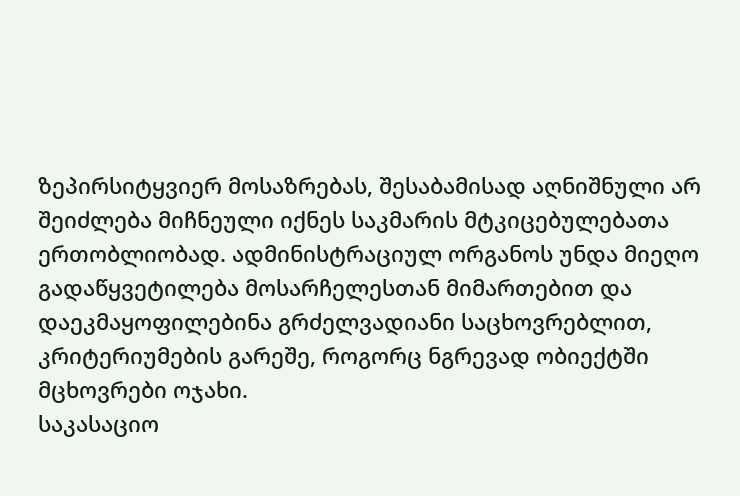ზეპირსიტყვიერ მოსაზრებას, შესაბამისად აღნიშნული არ შეიძლება მიჩნეული იქნეს საკმარის მტკიცებულებათა ერთობლიობად. ადმინისტრაციულ ორგანოს უნდა მიეღო გადაწყვეტილება მოსარჩელესთან მიმართებით და დაეკმაყოფილებინა გრძელვადიანი საცხოვრებლით, კრიტერიუმების გარეშე, როგორც ნგრევად ობიექტში მცხოვრები ოჯახი.
საკასაციო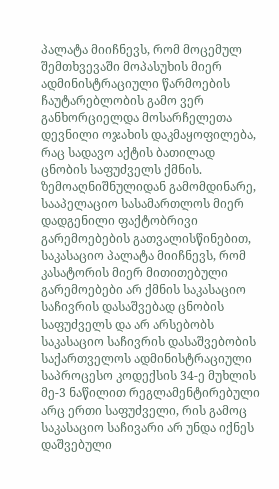პალატა მიიჩნევს, რომ მოცემულ შემთხვევაში მოპასუხის მიერ ადმინისტრაციული წარმოების ჩაუტარებლობის გამო ვერ განხორციელდა მოსარჩელეთა დევნილი ოჯახის დაკმაყოფილება, რაც სადავო აქტის ბათილად ცნობის საფუძველს ქმნის.
ზემოაღნიშნულიდან გამომდინარე, სააპელაციო სასამართლოს მიერ დადგენილი ფაქტობრივი გარემოებების გათვალისწინებით, საკასაციო პალატა მიიჩნევს, რომ კასატორის მიერ მითითებული გარემოებები არ ქმნის საკასაციო საჩივრის დასაშვებად ცნობის საფუძველს და არ არსებობს საკასაციო საჩივრის დასაშვებობის საქართველოს ადმინისტრაციული საპროცესო კოდექსის 34-ე მუხლის მე-3 ნაწილით რეგლამენტირებული არც ერთი საფუძველი, რის გამოც საკასაციო საჩივარი არ უნდა იქნეს დაშვებული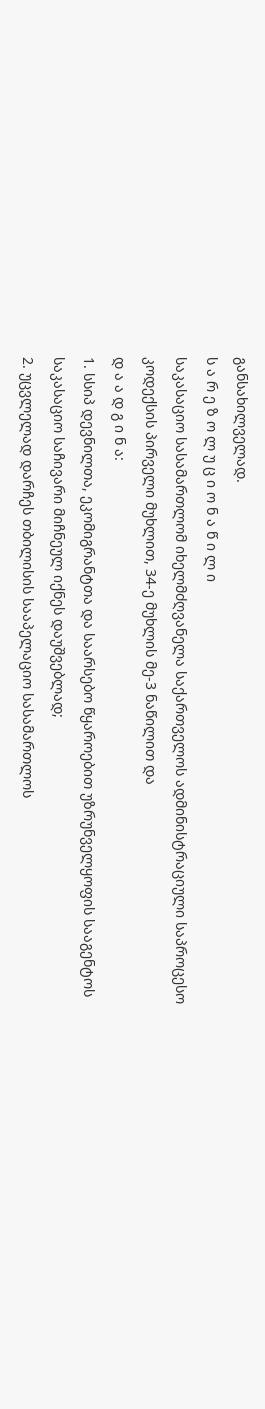განსახილველად.
ს ა რ ე ზ ო ლ უ ც ი ო ნ ა წ ი ლ ი
საკასაციო სასამართლომ იხელმძღვანელა საქართველოს ადმინისტრაციული საპროცესო კოდექსის პირველი მუხლით, 34-ე მუხლის მე-3 ნაწილით და
დ ა ა დ გ ი ნ ა:
1. სსიპ დევნილთა, ეკომიგრანტთა და საარსებო წყაროებით უზრუნველყოფის სააგენტოს საკასაციო საჩივარი მიჩნეულ იქნეს დაუშვებლად;
2. უცვლელად დარჩეს თბილისის სააპელაციო სასამართლოს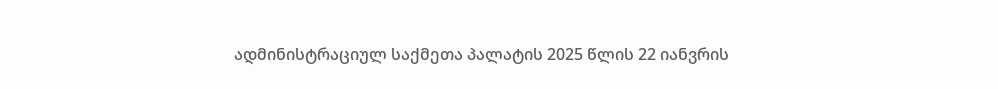ადმინისტრაციულ საქმეთა პალატის 2025 წლის 22 იანვრის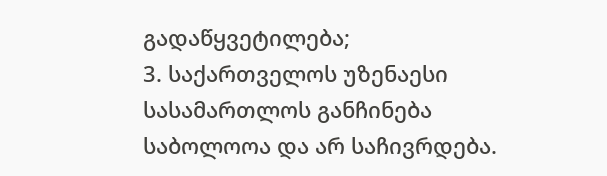გადაწყვეტილება;
3. საქართველოს უზენაესი სასამართლოს განჩინება საბოლოოა და არ საჩივრდება.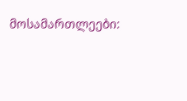მოსამართლეები: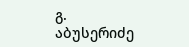გ. აბუსერიძე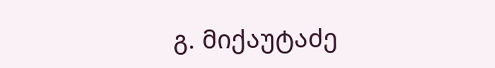გ. მიქაუტაძე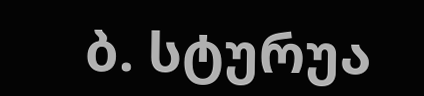ბ. სტურუა